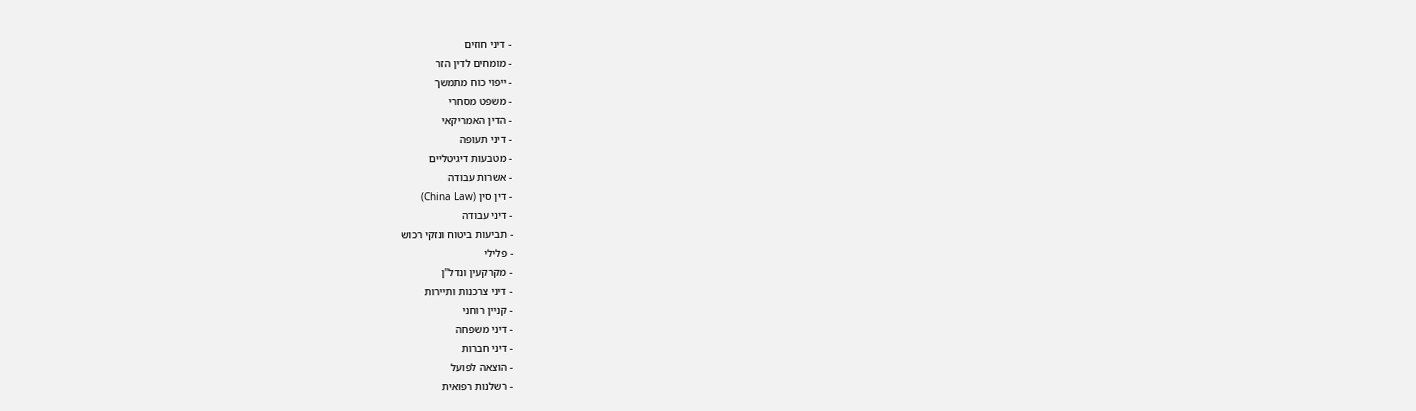- דיני חוזים
- מומחים לדין הזר
- ייפוי כוח מתמשך
- משפט מסחרי
- הדין האמריקאי
- דיני תעופה
- מטבעות דיגיטליים
- אשרות עבודה
- דין סין (China Law)
- דיני עבודה
- תביעות ביטוח ונזקי רכוש
- פלילי
- מקרקעין ונדל"ן
- דיני צרכנות ותיירות
- קניין רוחני
- דיני משפחה
- דיני חברות
- הוצאה לפועל
- רשלנות רפואית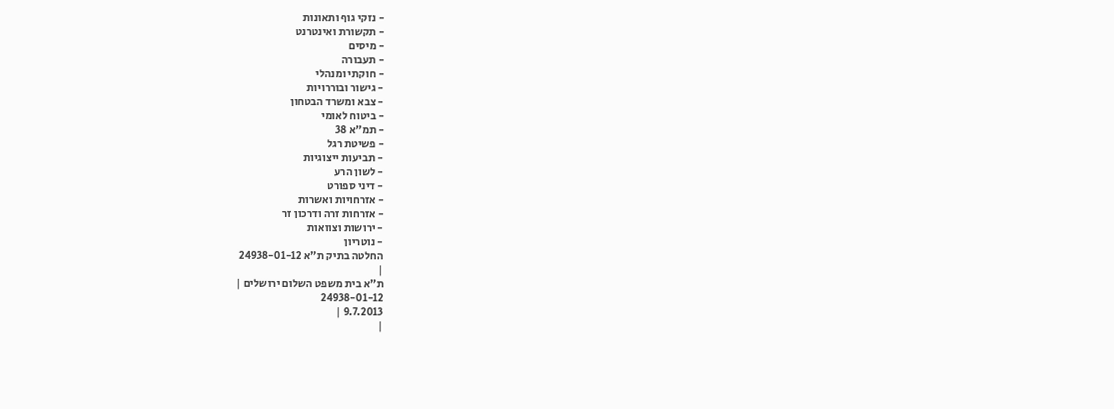- נזקי גוף ותאונות
- תקשורת ואינטרנט
- מיסים
- תעבורה
- חוקתי ומנהלי
- גישור ובוררויות
- צבא ומשרד הבטחון
- ביטוח לאומי
- תמ"א 38
- פשיטת רגל
- תביעות ייצוגיות
- לשון הרע
- דיני ספורט
- אזרחויות ואשרות
- אזרחות זרה ודרכון זר
- ירושות וצוואות
- נוטריון
החלטה בתיק ת"א 24938-01-12
|
ת"א בית משפט השלום ירושלים |
24938-01-12
9.7.2013 |
|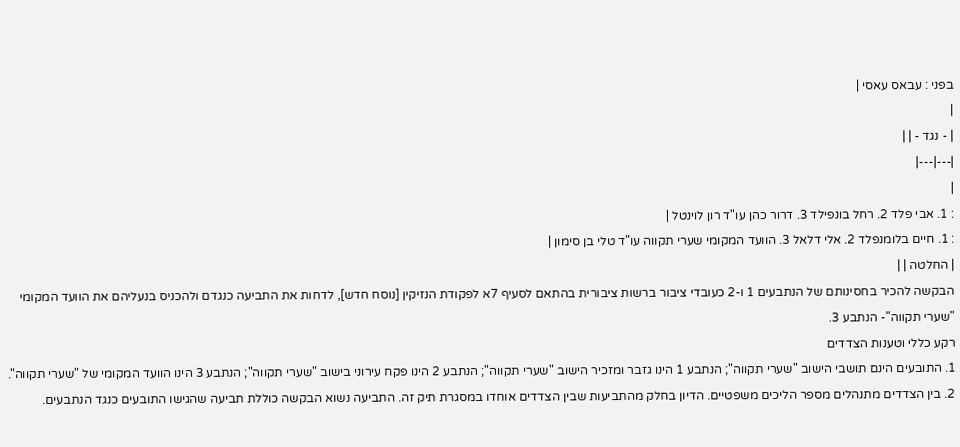בפני : עבאס עאסי |
|
| - נגד - | |
|---|---|
|
: 1. אבי פלד 2. רחל בונפילד 3. דרור כהן עו"ד רון לוינטל |
: 1. חיים בלומנפלד 2. אלי דלאל 3. הוועד המקומי שערי תקווה עו"ד טלי בן סימון |
| החלטה | |
הבקשה להכיר בחסינותם של הנתבעים 1 ו-2 כעובדי ציבור ברשות ציבורית בהתאם לסעיף 7א לפקודת הנזיקין [נוסח חדש], לדחות את התביעה כנגדם ולהכניס בנעליהם את הוועד המקומי "שערי תקווה"- הנתבע 3.
רקע כללי וטענות הצדדים
1. התובעים הינם תושבי הישוב "שערי תקווה"; הנתבע 1 הינו גזבר ומזכיר הישוב "שערי תקווה"; הנתבע 2 הינו פקח עירוני בישוב "שערי תקווה"; הנתבע 3 הינו הוועד המקומי של "שערי תקווה".
2. בין הצדדים מתנהלים מספר הליכים משפטיים. הדיון בחלק מהתביעות שבין הצדדים אוחדו במסגרת תיק זה. התביעה נשוא הבקשה כוללת תביעה שהגישו התובעים כנגד הנתבעים.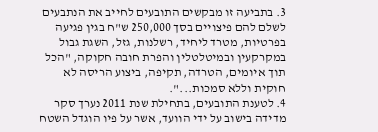3. בתביעה זו מבקשים התובעים לחייב את הנתבעים לשלם להם פיצויים בסך 250,000 ש"ח בגין פגיעה בפרטיות, מטרד ליחיד, רשלנות, גזל, השגת גבול במקרקעין ובמיטלטלין והפרת חובה חקוקה, "הכל תוך איומים, הטרדה, תקיפה, ביצוע הריסה לא חוקית וללא סמכות...".
4. לטענת התובעים, בתחילת שנת 2011 נערך סקר מדידה בישוב על ידי הוועד, אשר על פיו הוגדל השטח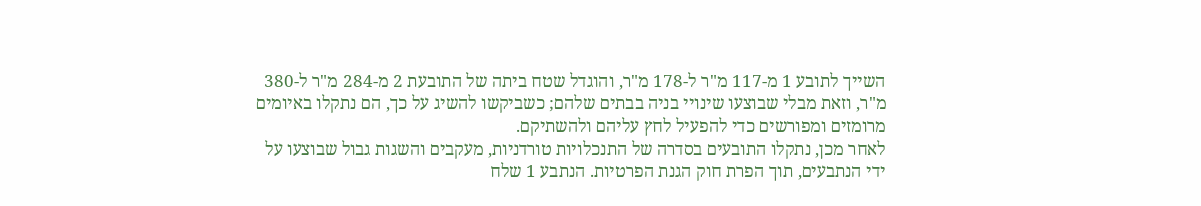השייך לתובע 1 מ-117 מ"ר ל-178 מ"ר, והוגדל שטח ביתה של התובעת 2 מ-284 מ"ר ל-380 מ"ר, וזאת מבלי שבוצעו שינויי בניה בבתים שלהם; כשביקשו להשיג על כך, הם נתקלו באיומים מרומזים ומפורשים כדי להפעיל לחץ עליהם ולהשתיקם.
לאחר מכן, נתקלו התובעים בסדרה של התנכלויות טורדניות, מעקבים והשגות גבול שבוצעו על ידי הנתבעים, תוך הפרת חוק הגנת הפרטיות. הנתבע 1 שלח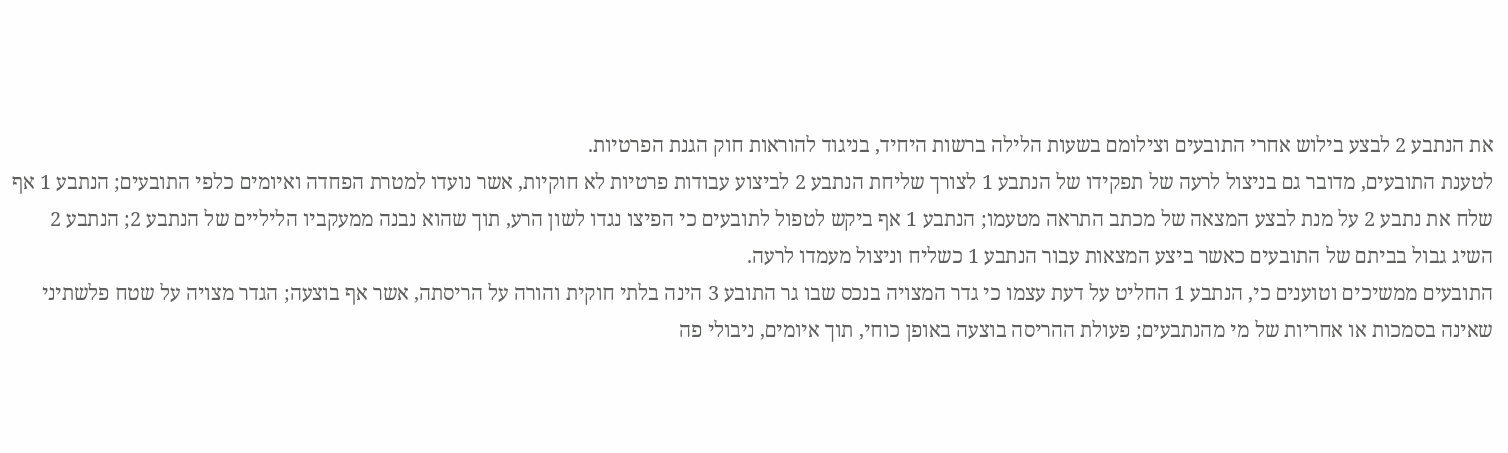את הנתבע 2 לבצע בילוש אחרי התובעים וצילומם בשעות הלילה ברשות היחיד, בניגוד להוראות חוק הגנת הפרטיות.
לטענת התובעים, מדובר גם בניצול לרעה של תפקידו של הנתבע 1 לצורך שליחת הנתבע 2 לביצוע עבודות פרטיות לא חוקיות, אשר נועדו למטרת הפחדה ואיומים כלפי התובעים; הנתבע 1 אף שלח את נתבע 2 על מנת לבצע המצאה של מכתב התראה מטעמו; הנתבע 1 אף ביקש לטפול לתובעים כי הפיצו נגדו לשון הרע, תוך שהוא נבנה ממעקביו הליליים של הנתבע 2; הנתבע 2 השיג גבול בביתם של התובעים כאשר ביצע המצאות עבור הנתבע 1 כשליח וניצול מעמדו לרעה.
התובעים ממשיכים וטוענים כי, הנתבע 1 החליט על דעת עצמו כי גדר המצויה בנכס שבו גר התובע 3 הינה בלתי חוקית והורה על הריסתה, אשר אף בוצעה; הגדר מצויה על שטח פלשתיני שאינה בסמכות או אחריות של מי מהנתבעים; פעולת ההריסה בוצעה באופן כוחי, תוך איומים, ניבולי פה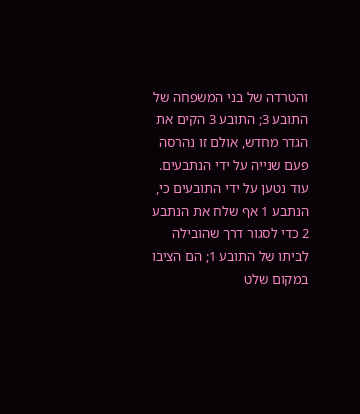והטרדה של בני המשפחה של התובע 3; התובע 3 הקים את הגדר מחדש, אולם זו נהרסה פעם שנייה על ידי הנתבעים.
עוד נטען על ידי התובעים כי, הנתבע 1 אף שלח את הנתבע 2 כדי לסגור דרך שהובילה לביתו של התובע 1; הם הציבו במקום שלט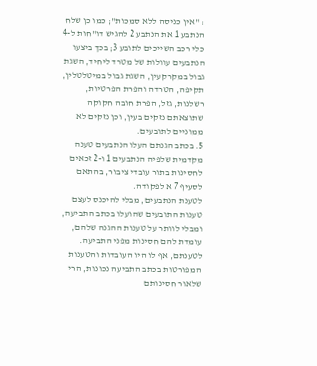: "אין כניסה ללא סמכות"; כמו כן שלח הנתבע 1 את הנתבע 2 להגיש דו"חות ל-4 כלי רכב השייכים לתובע 3; בכך ביצעו הנתבעים עוולות של מטרד ליחיד, השגת גבול במקרקעין, השגת גבול במיטלטלין, תקיפה, הטרדה והפרת הפרטיות, רשלנות, גזל, הפרת חובה חקוקה שתוצאתם נזקים בעין, וכן נזקים לא ממוניים לתובעים.
5. בכתב הגנתם העלו הנתבעים טענה מקדמית שלפיה הנתבעים 1 ו-2 זכאים לחסינות בתור עובדי ציבור, בהתאם לסעיף 7 א לפקודה.
לטענת הנתבעים, מבלי להיכנס לעצם טענות התובעים שהועלו בכתב התביעה, ומבלי לוותר על טענות ההגנה שלהם, עומדת להם חסינות מפני התביעה. לטענתם, אף לו היו העובדות והטענות המפורטות בכתב התביעה נכונות, הרי שלאור חסינותם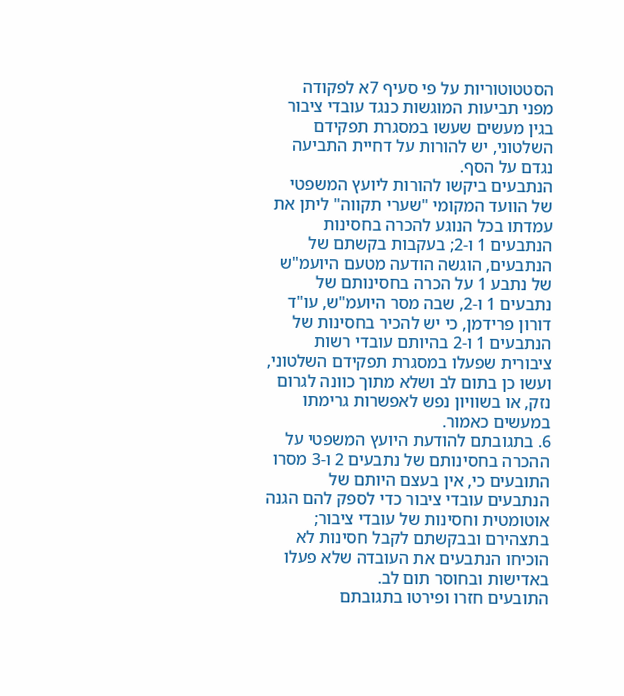הסטטוטוריות על פי סעיף 7א לפקודה מפני תביעות המוגשות כנגד עובדי ציבור בגין מעשים שעשו במסגרת תפקידם השלטוני, יש להורות על דחיית התביעה נגדם על הסף.
הנתבעים ביקשו להורות ליועץ המשפטי של הוועד המקומי "שערי תקווה" ליתן את עמדתו בכל הנוגע להכרה בחסינות הנתבעים 1 ו-2; בעקבות בקשתם של הנתבעים, הוגשה הודעה מטעם היועמ"ש של נתבע 1 על הכרה בחסינותם של נתבעים 1 ו-2, שבה מסר היועמ"ש, עו"ד דורון פרידמן, כי יש להכיר בחסינות של הנתבעים 1 ו-2 בהיותם עובדי רשות ציבורית שפעלו במסגרת תפקידם השלטוני, ועשו כן בתום לב ושלא מתוך כוונה לגרום נזק, או בשוויון נפש לאפשרות גרימתו במעשים כאמור.
6. בתגובתם להודעת היועץ המשפטי על ההכרה בחסינותם של נתבעים 2 ו-3 מסרו התובעים כי, אין בעצם היותם של הנתבעים עובדי ציבור כדי לספק להם הגנה אוטומטית וחסינות של עובדי ציבור; בתצהירם ובבקשתם לקבל חסינות לא הוכיחו הנתבעים את העובדה שלא פעלו באדישות ובחוסר תום לב.
התובעים חזרו ופירטו בתגובתם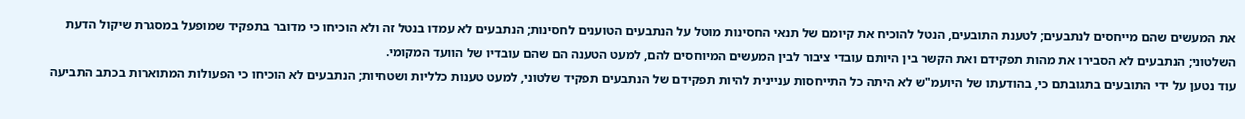את המעשים שהם מייחסים לנתבעים; לטענת התובעים, הנטל להוכיח את קיומם של תנאי החסינות מוטל על הנתבעים הטוענים לחסינות; הנתבעים לא עמדו בנטל זה ולא הוכיחו כי מדובר בתפקיד שמופעל במסגרת שיקול הדעת השלטוני; הנתבעים לא הסבירו את מהות תפקידם ואת הקשר בין היותם עובדי ציבור לבין המעשים המיוחסים להם, למעט הטענה הם שהם עובדיו של הוועד המקומי.
עוד נטען על ידי התובעים בתגובתם כי, בהודעתו של היועמ"ש לא היתה כל התייחסות עניינית להיות תפקידם של הנתבעים תפקיד שלטוני, למעט טענות כלליות ושטחיות; הנתבעים לא הוכיחו כי הפעולות המתוארות בכתב התביעה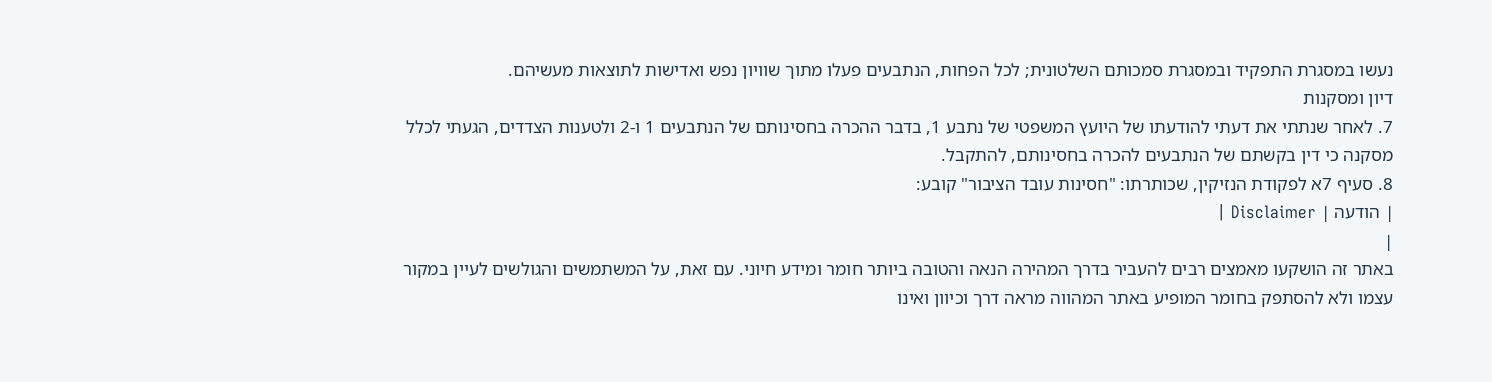נעשו במסגרת התפקיד ובמסגרת סמכותם השלטונית; לכל הפחות, הנתבעים פעלו מתוך שוויון נפש ואדישות לתוצאות מעשיהם.
דיון ומסקנות
7. לאחר שנתתי את דעתי להודעתו של היועץ המשפטי של נתבע 1, בדבר ההכרה בחסינותם של הנתבעים 1 ו-2 ולטענות הצדדים, הגעתי לכלל מסקנה כי דין בקשתם של הנתבעים להכרה בחסינותם, להתקבל.
8. סעיף 7א לפקודת הנזיקין, שכותרתו: "חסינות עובד הציבור" קובע:
| הודעה | Disclaimer |
|
באתר זה הושקעו מאמצים רבים להעביר בדרך המהירה הנאה והטובה ביותר חומר ומידע חיוני. עם זאת, על המשתמשים והגולשים לעיין במקור עצמו ולא להסתפק בחומר המופיע באתר המהווה מראה דרך וכיוון ואינו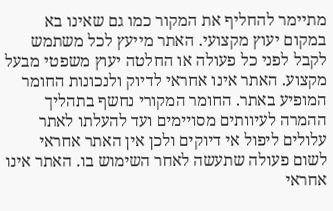מתיימר להחליף את המקור כמו גם שאינו בא במקום יעוץ מקצועי. האתר מייעץ לכל משתמש לקבל לפני כל פעולה או החלטה יעוץ משפטי מבעל מקצוע. האתר אינו אחראי לדיוק ולנכונות החומר המופיע באתר. החומר המקורי נחשף בתהליך ההמרה לעיוותים מסויימים ועד להעלתו לאתר עלולים ליפול אי דיוקים ולכן אין האתר אחראי לשום פעולה שתעשה לאחר השימוש בו. האתר אינו אחראי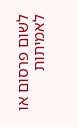לשום פרסום או לאמיתות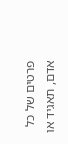פרטים של כל אדם, תאגיד או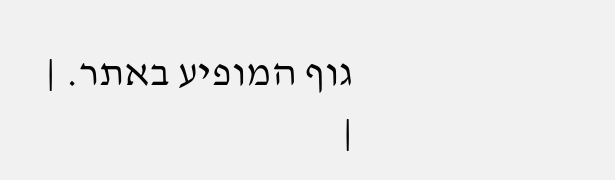גוף המופיע באתר. |
|